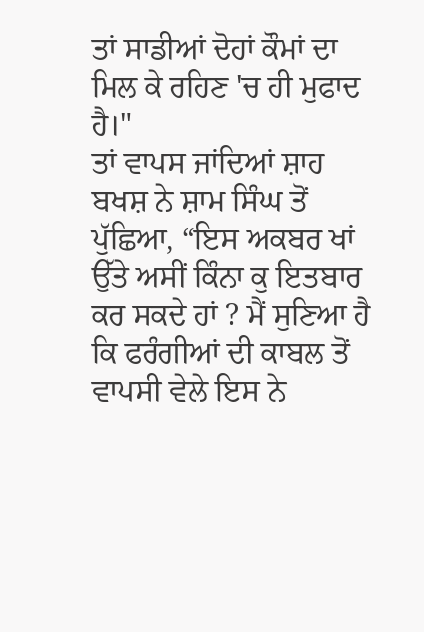ਤਾਂ ਸਾਡੀਆਂ ਦੋਹਾਂ ਕੌਮਾਂ ਦਾ ਮਿਲ ਕੇ ਰਹਿਣ 'ਚ ਹੀ ਮੁਫਾਦ ਹੈ।"
ਤਾਂ ਵਾਪਸ ਜਾਂਦਿਆਂ ਸ਼ਾਹ ਬਖਸ਼ ਨੇ ਸ਼ਾਮ ਸਿੰਘ ਤੋਂ ਪੁੱਛਿਆ, “ਇਸ ਅਕਬਰ ਖਾਂ ਉੱਤੇ ਅਸੀਂ ਕਿੰਨਾ ਕੁ ਇਤਬਾਰ ਕਰ ਸਕਦੇ ਹਾਂ ? ਮੈਂ ਸੁਣਿਆ ਹੈ ਕਿ ਫਰੰਗੀਆਂ ਦੀ ਕਾਬਲ ਤੋਂ ਵਾਪਸੀ ਵੇਲੇ ਇਸ ਨੇ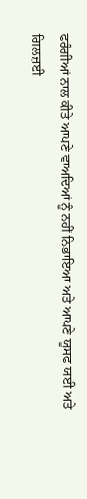ਫਰੰਗੀਆਂ ਨਾਲ ਕੀਤੇ ਆਪਣੇ ਵਾਅਦਿਆਂ ਨੂੰ ਨਹੀਂ ਨਿਭਾਇਆ ਅਤੇ ਆਪਣੇ ਯੂਸਫ ਯਈ ਅਤੇ ਗਿਲਜ਼ਈ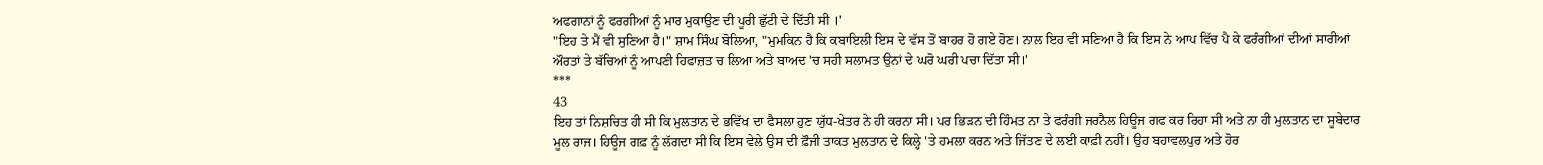ਅਫਗਾਨਾਂ ਨੂੰ ਫਰਗੀਆਂ ਨੂੰ ਮਾਰ ਮੁਕਾਉਣ ਦੀ ਪੂਰੀ ਛੁੱਟੀ ਦੇ ਦਿੱਤੀ ਸੀ ।'
"ਇਹ ਤੇ ਮੈਂ ਵੀ ਸੁਣਿਆ ਹੈ।" ਸ਼ਾਮ ਸਿੰਘ ਬੋਲਿਆ, "ਮੁਮਕਿਨ ਹੈ ਕਿ ਕਬਾਇਲੀ ਇਸ ਦੇ ਵੱਸ ਤੋਂ ਬਾਹਰ ਹੋ ਗਏ ਹੋਣ। ਨਾਲ ਇਹ ਵੀ ਸਣਿਆ ਹੈ ਕਿ ਇਸ ਨੇ ਆਪ ਵਿੱਚ ਪੈ ਕੇ ਫਰੰਗੀਆਂ ਦੀਆਂ ਸਾਰੀਆਂ ਔਰਤਾਂ ਤੇ ਬੱਚਿਆਂ ਨੂੰ ਆਪਣੀ ਹਿਫਾਜ਼ਤ ਚ ਲਿਆ ਅਤੇ ਬਾਅਦ 'ਚ ਸਹੀ ਸਲਾਮਤ ਉਨਾਂ ਦੇ ਘਰੋ ਘਰੀ ਪਚਾ ਦਿੱਤਾ ਸੀ।'
***
43
ਇਹ ਤਾਂ ਨਿਸ਼ਚਿਤ ਹੀ ਸੀ ਕਿ ਮੁਲਤਾਨ ਦੇ ਭਵਿੱਖ ਦਾ ਫੈਸਲਾ ਹੁਣ ਯੁੱਧ-ਖੇਤਰ ਨੇ ਹੀ ਕਰਨਾ ਸੀ। ਪਰ ਭਿੜਨ ਦੀ ਹਿੰਮਤ ਨਾ ਤੇ ਫਰੰਗੀ ਜਰਨੈਲ ਹਿਊਜ ਗਫ ਕਰ ਰਿਹਾ ਸੀ ਅਤੇ ਨਾ ਹੀ ਮੁਲਤਾਨ ਦਾ ਸੂਬੇਦਾਰ ਮੂਲ ਰਾਜ। ਹਿਊਜ ਗਫ਼ ਨੂੰ ਲੱਗਦਾ ਸੀ ਕਿ ਇਸ ਵੇਲੇ ਉਸ ਦੀ ਫ਼ੌਜੀ ਤਾਕਤ ਮੁਲਤਾਨ ਦੇ ਕਿਲ੍ਹੇ 'ਤੇ ਹਮਲਾ ਕਰਨ ਅਤੇ ਜਿੱਤਣ ਦੇ ਲਈ ਕਾਫ਼ੀ ਨਹੀਂ। ਉਹ ਬਹਾਵਲਪੁਰ ਅਤੇ ਹੋਰ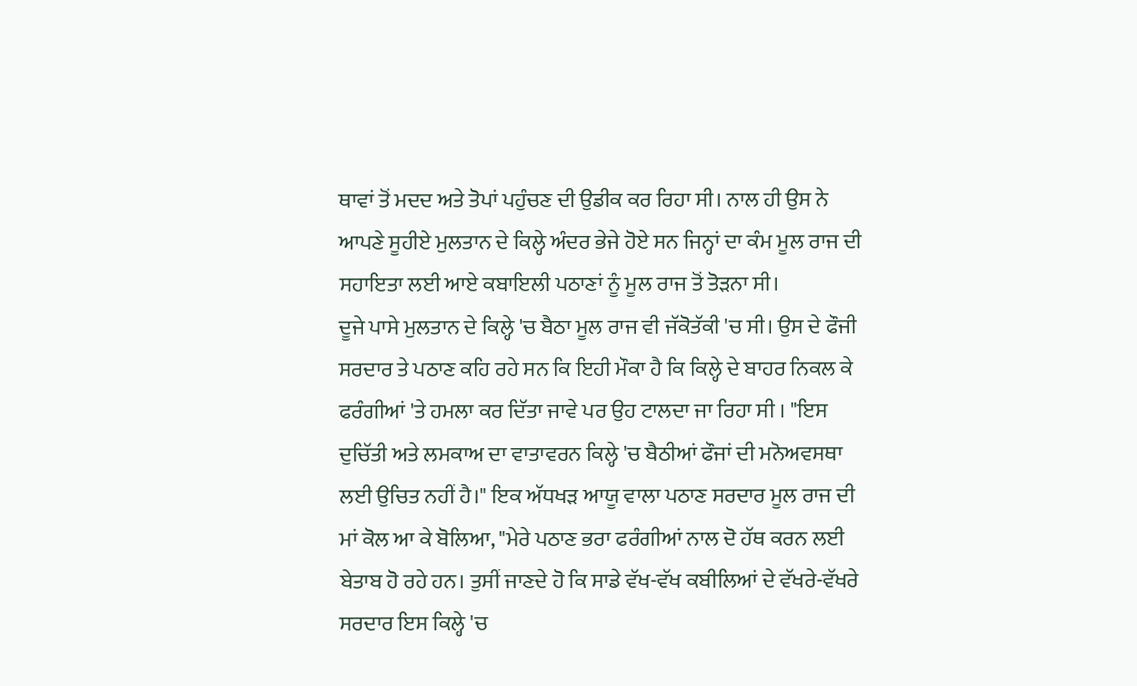ਥਾਵਾਂ ਤੋਂ ਮਦਦ ਅਤੇ ਤੋਪਾਂ ਪਹੁੰਚਣ ਦੀ ਉਡੀਕ ਕਰ ਰਿਹਾ ਸੀ। ਨਾਲ ਹੀ ਉਸ ਨੇ ਆਪਣੇ ਸੂਹੀਏ ਮੁਲਤਾਨ ਦੇ ਕਿਲ੍ਹੇ ਅੰਦਰ ਭੇਜੇ ਹੋਏ ਸਨ ਜਿਨ੍ਹਾਂ ਦਾ ਕੰਮ ਮੂਲ ਰਾਜ ਦੀ ਸਹਾਇਤਾ ਲਈ ਆਏ ਕਬਾਇਲੀ ਪਠਾਣਾਂ ਨੂੰ ਮੂਲ ਰਾਜ ਤੋਂ ਤੋੜਨਾ ਸੀ।
ਦੂਜੇ ਪਾਸੇ ਮੁਲਤਾਨ ਦੇ ਕਿਲ੍ਹੇ 'ਚ ਬੈਠਾ ਮੂਲ ਰਾਜ ਵੀ ਜੱਕੋਤੱਕੀ 'ਚ ਸੀ। ਉਸ ਦੇ ਫੌਜੀ ਸਰਦਾਰ ਤੇ ਪਠਾਣ ਕਹਿ ਰਹੇ ਸਨ ਕਿ ਇਹੀ ਮੌਕਾ ਹੈ ਕਿ ਕਿਲ੍ਹੇ ਦੇ ਬਾਹਰ ਨਿਕਲ ਕੇ ਫਰੰਗੀਆਂ 'ਤੇ ਹਮਲਾ ਕਰ ਦਿੱਤਾ ਜਾਵੇ ਪਰ ਉਹ ਟਾਲਦਾ ਜਾ ਰਿਹਾ ਸੀ । "ਇਸ ਦੁਚਿੱਤੀ ਅਤੇ ਲਮਕਾਅ ਦਾ ਵਾਤਾਵਰਨ ਕਿਲ੍ਹੇ 'ਚ ਬੈਠੀਆਂ ਫੌਜਾਂ ਦੀ ਮਨੋਅਵਸਥਾ ਲਈ ਉਚਿਤ ਨਹੀਂ ਹੈ।" ਇਕ ਅੱਧਖੜ ਆਯੂ ਵਾਲਾ ਪਠਾਣ ਸਰਦਾਰ ਮੂਲ ਰਾਜ ਦੀ ਮਾਂ ਕੋਲ ਆ ਕੇ ਬੋਲਿਆ, "ਮੇਰੇ ਪਠਾਣ ਭਰਾ ਫਰੰਗੀਆਂ ਨਾਲ ਦੋ ਹੱਥ ਕਰਨ ਲਈ ਬੇਤਾਬ ਹੋ ਰਹੇ ਹਨ। ਤੁਸੀਂ ਜਾਣਦੇ ਹੋ ਕਿ ਸਾਡੇ ਵੱਖ-ਵੱਖ ਕਬੀਲਿਆਂ ਦੇ ਵੱਖਰੇ-ਵੱਖਰੇ ਸਰਦਾਰ ਇਸ ਕਿਲ੍ਹੇ 'ਚ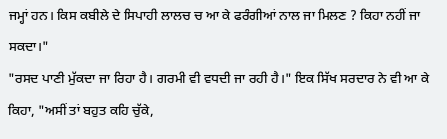ਜਮ੍ਹਾਂ ਹਨ। ਕਿਸ ਕਬੀਲੇ ਦੇ ਸਿਪਾਹੀ ਲਾਲਚ ਚ ਆ ਕੇ ਫਰੰਗੀਆਂ ਨਾਲ ਜਾ ਮਿਲਣ ? ਕਿਹਾ ਨਹੀਂ ਜਾ ਸਕਦਾ।"
"ਰਸਦ ਪਾਣੀ ਮੁੱਕਦਾ ਜਾ ਰਿਹਾ ਹੈ। ਗਰਮੀ ਵੀ ਵਧਦੀ ਜਾ ਰਹੀ ਹੈ।" ਇਕ ਸਿੱਖ ਸਰਦਾਰ ਨੇ ਵੀ ਆ ਕੇ ਕਿਹਾ, "ਅਸੀਂ ਤਾਂ ਬਹੁਤ ਕਹਿ ਚੁੱਕੇ,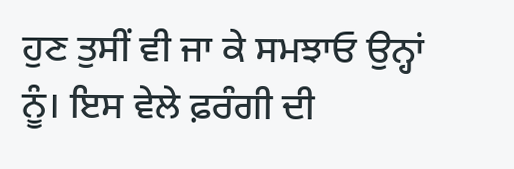ਹੁਣ ਤੁਸੀਂ ਵੀ ਜਾ ਕੇ ਸਮਝਾਓ ਉਨ੍ਹਾਂ ਨੂੰ। ਇਸ ਵੇਲੇ ਫ਼ਰੰਗੀ ਦੀ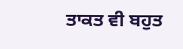ਤਾਕਤ ਵੀ ਬਹੁਤ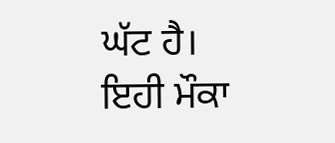ਘੱਟ ਹੈ। ਇਹੀ ਮੌਕਾ